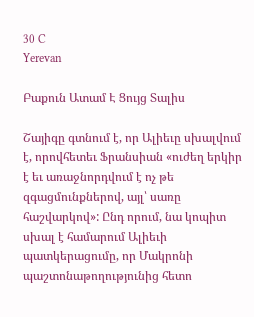30 C
Yerevan

Բաքուն Ատամ Է Ցույց Տալիս

Շայիգը գտնում է, որ Ալիեւը սխալվում է, որովհետեւ Ֆրանսիան «ուժեղ երկիր է եւ առաջնորդվում է ոչ թե զգացմունքներով, այլ՝ սառը հաշվարկով»: Ընդ որում, նա կոպիտ սխալ է համարում Ալիեւի պատկերացումը, որ Մակրոնի պաշտոնաթողությունից հետո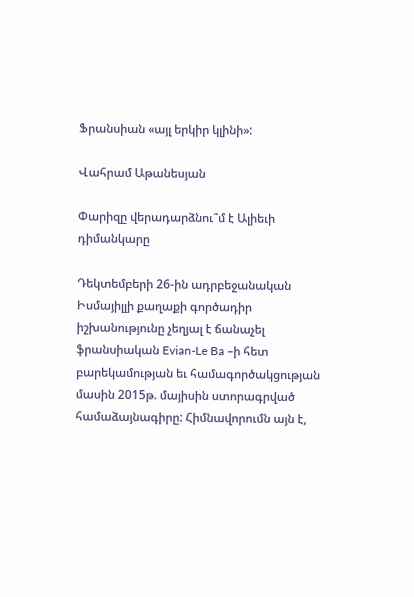Ֆրանսիան «այլ երկիր կլինի»:

Վահրամ Աթանեսյան

Փարիզը վերադարձնու՞մ է Ալիեւի դիմանկարը

Դեկտեմբերի 26-ին ադրբեջանական Իսմայիլլի քաղաքի գործադիր իշխանությունը չեղյալ է ճանաչել ֆրանսիական Evian-Le Ba –ի հետ բարեկամության եւ համագործակցության մասին 2015թ. մայիսին ստորագրված համաձայնագիրը: Հիմնավորումն այն է,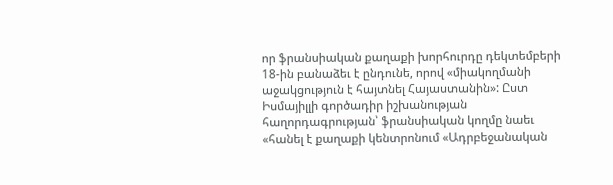որ ֆրանսիական քաղաքի խորհուրդը դեկտեմբերի 18-ին բանաձեւ է ընդունե, որով «միակողմանի աջակցություն է հայտնել Հայաստանին»: Ըստ Իսմայիլլի գործադիր իշխանության հաղորդագրության՝ ֆրանսիական կողմը նաեւ «հանել է քաղաքի կենտրոնում «Ադրբեջանական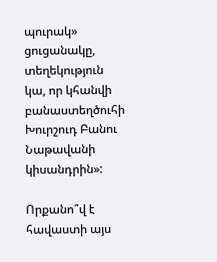պուրակ»  ցուցանակը, տեղեկություն կա, որ կհանվի բանաստեղծուհի Խուրշուդ Բանու Նաթավանի կիսանդրին»:

Որքանո՞վ է հավաստի այս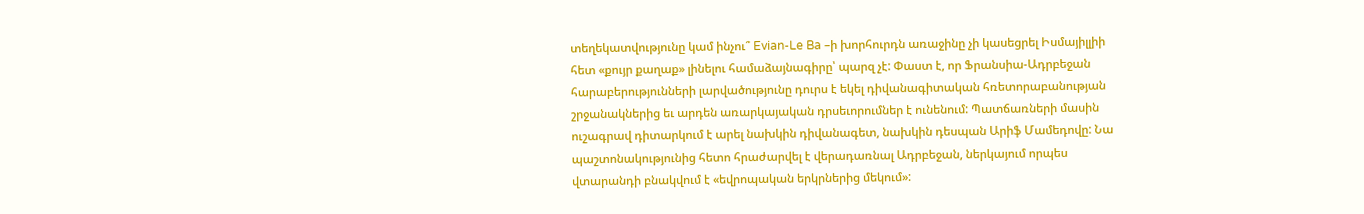տեղեկատվությունը կամ ինչու՞ Evian-Le Ba –ի խորհուրդն առաջինը չի կասեցրել Իսմայիլլիի հետ «քույր քաղաք» լինելու համաձայնագիրը՝ պարզ չէ: Փաստ է, որ Ֆրանսիա-Ադրբեջան հարաբերությունների լարվածությունը դուրս է եկել դիվանագիտական հռետորաբանության շրջանակներից եւ արդեն առարկայական դրսեւորումներ է ունենում: Պատճառների մասին ուշագրավ դիտարկում է արել նախկին դիվանագետ, նախկին դեսպան Արիֆ Մամեդովը: Նա պաշտոնակությունից հետո հրաժարվել է վերադառնալ Ադրբեջան, ներկայում որպես վտարանդի բնակվում է «եվրոպական երկրներից մեկում»: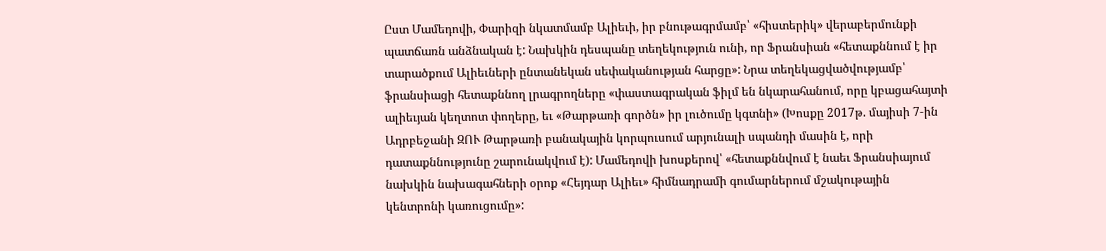Ըստ Մամեդովի, Փարիզի նկատմամբ Ալիեւի, իր բնութագրմամբ՝ «հիստերիկ» վերաբերմունքի պատճառն անձնական է: Նախկին դեսպանը տեղեկություն ունի, որ Ֆրանսիան «հետաքննում է իր տարածքում Ալիեւների ընտանեկան սեփականության հարցը»: Նրա տեղեկացվածվությամբ՝ ֆրանսիացի հետաքննող լրագրողները «փաստագրական ֆիլմ են նկարահանում, որը կբացահայտի ալիեւյան կեղտոտ փողերը, եւ «Թարթառի գործն» իր լուծումը կգտնի» (Խոսքը 2017թ. մայիսի 7‑ին Ադրբեջանի ԶՈՒ Թարթառի բանակային կորպուսում արյունալի սպանդի մասին է, որի դատաքննությունը շարունակվում է): Մամեդովի խոսքերով՝ «հետաքննվում է նաեւ Ֆրանսիայում նախկին նախագահների օրոք «Հեյդար Ալիեւ» հիմնադրամի գումարներում մշակութային կենտրոնի կառուցումը»: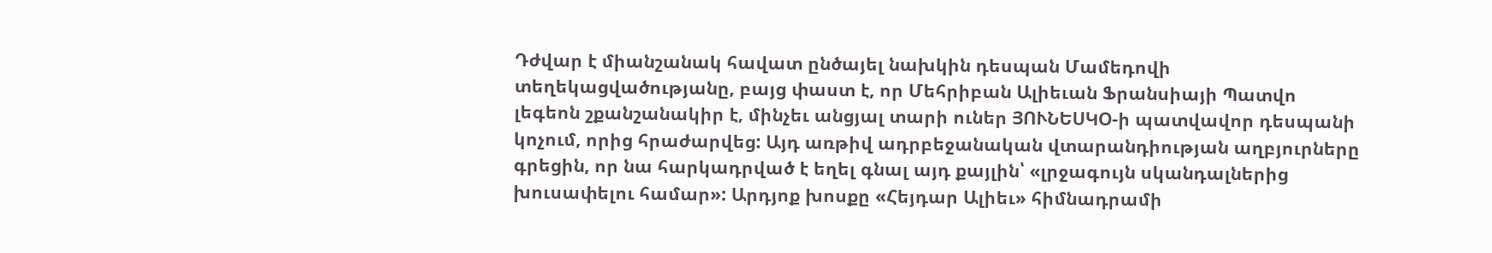Դժվար է միանշանակ հավատ ընծայել նախկին դեսպան Մամեդովի տեղեկացվածությանը, բայց փաստ է, որ Մեհրիբան Ալիեւան Ֆրանսիայի Պատվո լեգեոն շքանշանակիր է, մինչեւ անցյալ տարի ուներ ՅՈՒՆԵՍԿՕ‑ի պատվավոր դեսպանի կոչում, որից հրաժարվեց: Այդ առթիվ ադրբեջանական վտարանդիության աղբյուրները գրեցին, որ նա հարկադրված է եղել գնալ այդ քայլին՝ «լրջագույն սկանդալներից խուսափելու համար»: Արդյոք խոսքը «Հեյդար Ալիեւ» հիմնադրամի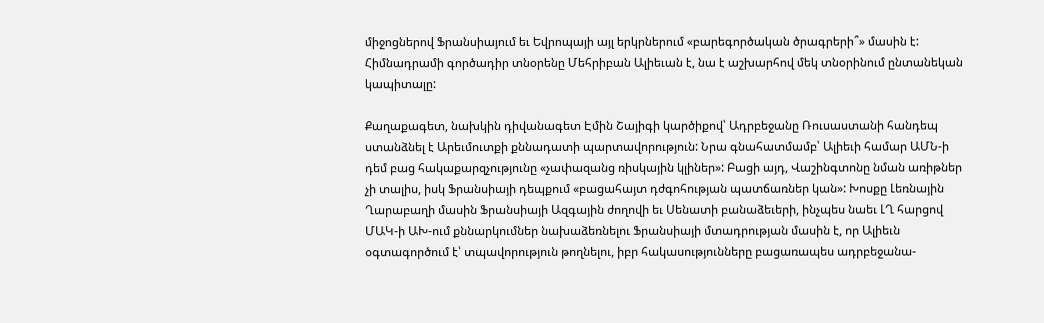միջոցներով Ֆրանսիայում եւ Եվրոպայի այլ երկրներում «բարեգործական ծրագրերի՞» մասին է: Հիմնադրամի գործադիր տնօրենը Մեհրիբան Ալիեւան է, նա է աշխարհով մեկ տնօրինում ընտանեկան կապիտալը:

Քաղաքագետ, նախկին դիվանագետ Էմին Շայիգի կարծիքով՝ Ադրբեջանը Ռուսաստանի հանդեպ ստանձնել է Արեւմուտքի քննադատի պարտավորություն: Նրա գնահատմամբ՝ Ալիեւի համար ԱՄՆ‑ի դեմ բաց հակաքարզչությունը «չափազանց ռիսկային կլիներ»: Բացի այդ, Վաշինգտոնը նման առիթներ չի տալիս, իսկ Ֆրանսիայի դեպքում «բացահայտ դժգոհության պատճառներ կան»: Խոսքը Լեռնային Ղարաբաղի մասին Ֆրանսիայի Ազգային ժողովի եւ Սենատի բանաձեւերի, ինչպես նաեւ ԼՂ հարցով ՄԱԿ‑ի ԱԽ-ում քննարկումներ նախաձեռնելու Ֆրանսիայի մտադրության մասին է, որ Ալիեւն օգտագործում է՝ տպավորություն թողնելու, իբր հակասությունները բացառապես ադրբեջանա-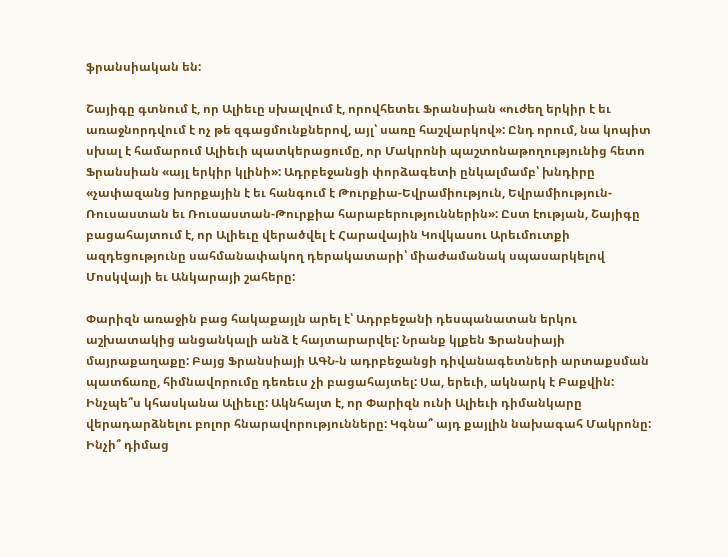ֆրանսիական են:

Շայիգը գտնում է, որ Ալիեւը սխալվում է, որովհետեւ Ֆրանսիան «ուժեղ երկիր է եւ առաջնորդվում է ոչ թե զգացմունքներով, այլ՝ սառը հաշվարկով»: Ընդ որում, նա կոպիտ սխալ է համարում Ալիեւի պատկերացումը, որ Մակրոնի պաշտոնաթողությունից հետո Ֆրանսիան «այլ երկիր կլինի»: Ադրբեջանցի փորձագետի ընկալմամբ՝ խնդիրը «չափազանց խորքային է եւ հանգում է Թուրքիա-Եվրամիություն, Եվրամիություն-Ռուսաստան եւ Ռուսաստան-Թուրքիա հարաբերություններին»: Ըստ էության, Շայիգը բացահայտում է, որ Ալիեւը վերածվել է Հարավային Կովկասու Արեւմուտքի ազդեցությունը սահմանափակող դերակատարի՝ միաժամանակ սպասարկելով Մոսկվայի եւ Անկարայի շահերը:

Փարիզն առաջին բաց հակաքայլն արել է՝ Ադրբեջանի դեսպանատան երկու աշխատակից անցանկալի անձ է հայտարարվել: Նրանք կլքեն Ֆրանսիայի մայրաքաղաքը: Բայց Ֆրանսիայի ԱԳՆ‑ն ադրբեջանցի դիվանագետների արտաքսման պատճառը, հիմնավորումը դեռեւս չի բացահայտել: Սա, երեւի, ակնարկ է Բաքվին: Ինչպե՞ս կհասկանա Ալիեւը: Ակնհայտ է, որ Փարիզն ունի Ալիեւի դիմանկարը վերադարձնելու բոլոր հնարավորությունները: Կգնա՞ այդ քայլին նախագահ Մակրոնը: Ինչի՞ դիմաց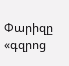Փարիզը «գզրոց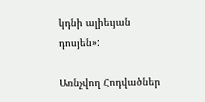կդնի ալիեւյան դոսյեն»:

Առնչվող Հոդվածներ